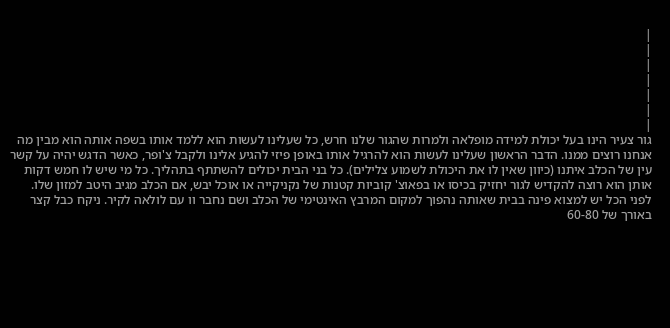|
|
|
|
|
|
|
גור צעיר הינו בעל יכולת למידה מופלאה ולמרות שהגור שלנו חרש, כל שעלינו לעשות הוא ללמד אותו בשפה אותה הוא מבין מה אנחנו רוצים ממנו. הדבר הראשון שעלינו לעשות הוא להרגיל אותו באופן פיזי להגיע אלינו ולקבל צ'ופר, כאשר הדגש יהיה על קשר עין של הכלב איתנו (כיוון שאין לו את היכולת לשמוע צלילים). כל בני הבית יכולים להשתתף בתהליך. כל מי שיש לו חמש דקות אותן הוא רוצה להקדיש לגור יחזיק בכיסו או בפאוצ' קוביות קטנות של נקניקייה או אוכל יבש, אם הכלב מגיב היטב למזון שלו.
לפני הכל יש למצוא פינה בבית שאותה נהפוך למקום המרבץ האינטימי של הכלב ושם נחבר וו עם לולאה לקיר. ניקח כבל קצר באורך של 60-80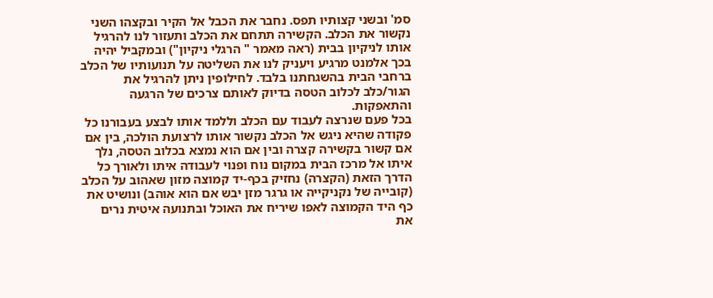סמ' ובשני קצותיו תפס. נחבר את הכבל אל הקיר ובקצהו השני נקשור את הכלב. הקשירה תתחם את הכלב ותעזור לנו להרגיל אותו לניקיון בבית (ראה מאמר " הרגלי ניקיון") ובמקביל יהיה בכך אלמנט מרגיע ויעניק לנו את השליטה על תנועותיו של הכלב ברחבי הבית בהשגחתנו בלבד. לחילופין ניתן להרגיל את הגור/כלב לכלוב הטסה בדיוק לאותם צרכים של הרגעה והתאפקות.
בכל פעם שנרצה לעבוד עם הכלב וללמד אותו לבצע בעבורנו כל פקודה שהיא ניגש אל הכלב נקשור אותו לרצועת הולכה, בין אם אם קשור בקשירה קצרה ובין אם הוא נמצא בכלוב הטסה, נלך איתו אל מרכז הבית במקום נוח ופנוי לעבודה איתו ולאורך כל הדרך הזאת (הקצרה) נחזיק בכף-יד קמוצה מזון שאהוב על הכלב (קובייה של נקניקייה או גרגר מזן יבש אם הוא אוהב) ונושיט את כף היד הקמוצה לאפו שיריח את האוכל ובתנועה איטית נרים את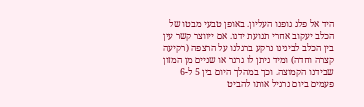היד אל פלג גופנו העליון. באופן טבעי מבטו של הכלב יעקוב אחרי תנועת ידנו. אם ייווצר קשר עין בין הכלב לבינינו נרקע ברגלנו על הרצפה (רקיעה קצרה וחדה) ומיד ניתן לו גרגר או שניים מן המזון שבידנו הקמוצה. וכך במהלך היום בין 5 ל-6 פעמים ביום נרגיל אותו להביט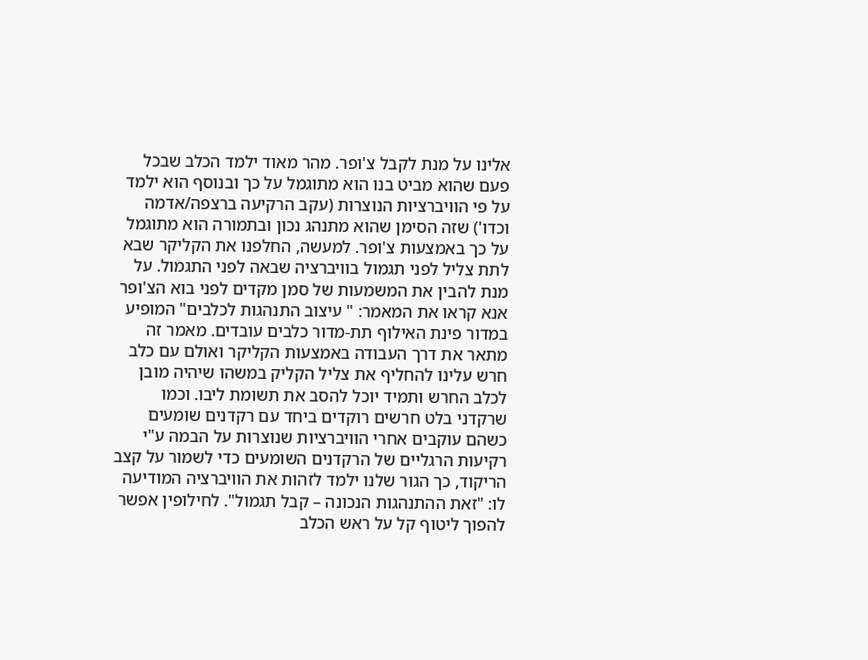אלינו על מנת לקבל צ'ופר. מהר מאוד ילמד הכלב שבכל פעם שהוא מביט בנו הוא מתוגמל על כך ובנוסף הוא ילמד על פי הוויברציות הנוצרות (עקב הרקיעה ברצפה/אדמה וכדו') שזה הסימן שהוא מתנהג נכון ובתמורה הוא מתוגמל על כך באמצעות צ'ופר. למעשה, החלפנו את הקליקר שבא לתת צליל לפני תגמול בוויברציה שבאה לפני התגמול. על מנת להבין את המשמעות של סמן מקדים לפני בוא הצ'ופר אנא קראו את המאמר: " עיצוב התנהגות לכלבים" המופיע במדור פינת האילוף תת-מדור כלבים עובדים. מאמר זה מתאר את דרך העבודה באמצעות הקליקר ואולם עם כלב חרש עלינו להחליף את צליל הקליק במשהו שיהיה מובן לכלב החרש ותמיד יוכל להסב את תשומת ליבו. וכמו שרקדני בלט חרשים רוקדים ביחד עם רקדנים שומעים כשהם עוקבים אחרי הוויברציות שנוצרות על הבמה ע"י רקיעות הרגליים של הרקדנים השומעים כדי לשמור על קצב הריקוד, כך הגור שלנו ילמד לזהות את הוויברציה המודיעה לו: "זאת ההתנהגות הנכונה – קבל תגמול". לחילופין אפשר להפוך ליטוף קל על ראש הכלב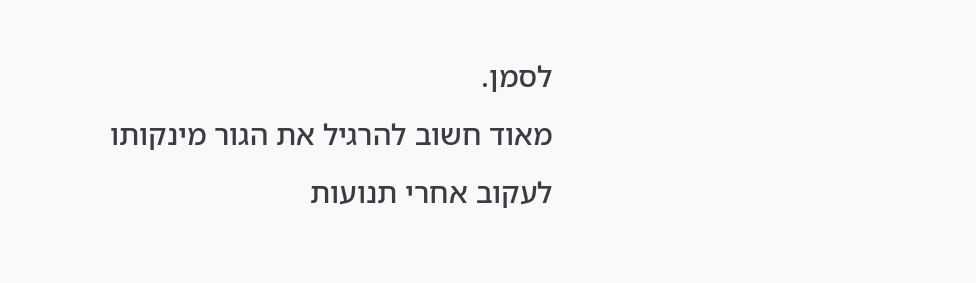לסמן.
מאוד חשוב להרגיל את הגור מינקותו לעקוב אחרי תנועות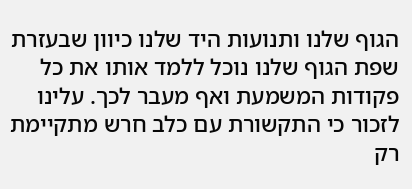הגוף שלנו ותנועות היד שלנו כיוון שבעזרת שפת הגוף שלנו נוכל ללמד אותו את כל פקודות המשמעת ואף מעבר לכך. עלינו לזכור כי התקשורת עם כלב חרש מתקיימת רק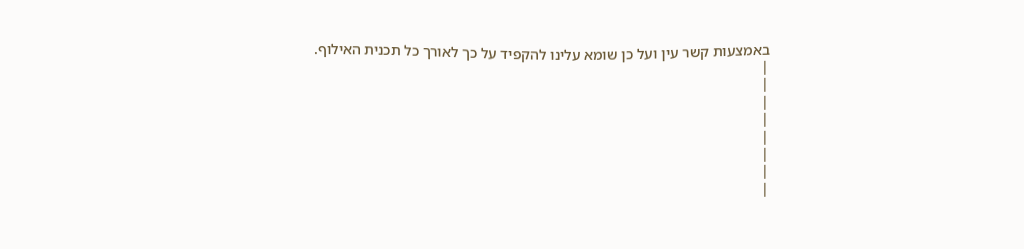באמצעות קשר עין ועל כן שומא עלינו להקפיד על כך לאורך כל תכנית האילוף.
|
|
|
|
|
|
|
|